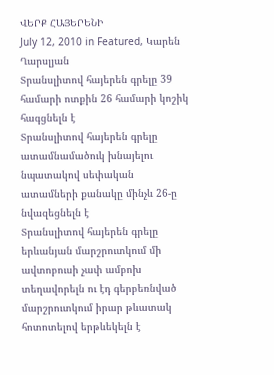ՎԵՐՔ ՀԱՅԵՐԵՆԻ
July 12, 2010 in Featured, Կարեն Ղարսլյան
Տրանսլիտով հայերեն գրելը 39 համարի ոտքին 26 համարի կոշիկ հագցնելն է
Տրանսլիտով հայերեն գրելը ատամնամածուկ խնայելու նպատակով սեփական ատամների քանակը մինչև 26-ը նվազեցնելն է
Տրանսլիտով հայերեն գրելը երևանյան մարշրուտկում մի ավտոբուսի չափ ամբոխ տեղավորելն ու էդ գերբեռնված մարշրուտկում իրար թևատակ հոտոտելով երթևեկելն է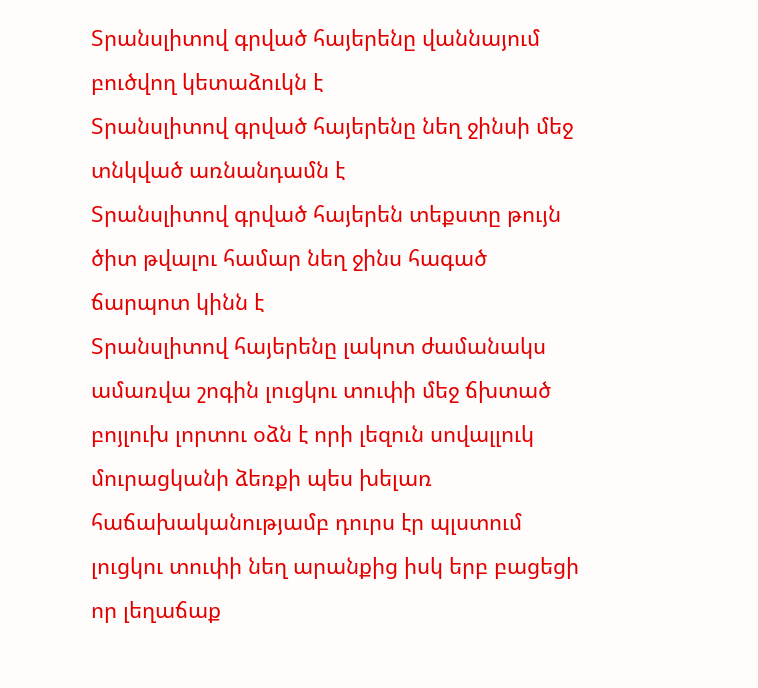Տրանսլիտով գրված հայերենը վաննայում բուծվող կետաձուկն է
Տրանսլիտով գրված հայերենը նեղ ջինսի մեջ տնկված առնանդամն է
Տրանսլիտով գրված հայերեն տեքստը թույն ծիտ թվալու համար նեղ ջինս հագած ճարպոտ կինն է
Տրանսլիտով հայերենը լակոտ ժամանակս ամառվա շոգին լուցկու տուփի մեջ ճխտած բոյլուխ լորտու օձն է որի լեզուն սովալլուկ մուրացկանի ձեռքի պես խելառ հաճախականությամբ դուրս էր պլստում լուցկու տուփի նեղ արանքից իսկ երբ բացեցի որ լեղաճաք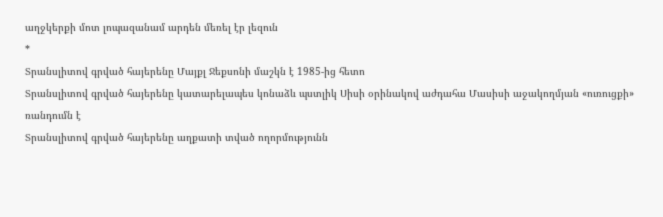աղջկերքի մոտ լոպազանամ արդեն մեռել էր լեզուն
*
Տրանսլիտով գրված հայերենը Մայքլ Ջեքսոնի մաշկն է 1985-ից հետո
Տրանսլիտով գրված հայերենը կատարելապես կոնաձև պստլիկ Սիսի օրինակով աժդահա Մասիսի աջակողմյան «ուռուցքի» ռանդումն է
Տրանսլիտով գրված հայերենը աղքատի տված ողորմությունն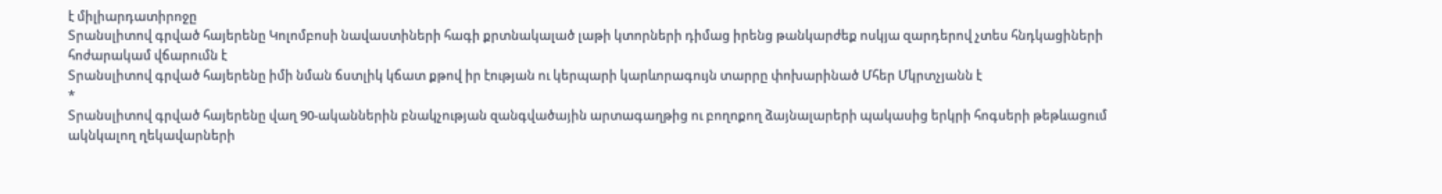է միլիարդատիրոջը
Տրանսլիտով գրված հայերենը Կոլոմբոսի նավաստիների հագի քրտնակալած լաթի կտորների դիմաց իրենց թանկարժեք ոսկյա զարդերով չտես հնդկացիների հոժարակամ վճարումն է
Տրանսլիտով գրված հայերենը իմի նման ճստլիկ կճատ քթով իր էության ու կերպարի կարևորագույն տարրը փոխարինած Մհեր Մկրտչյանն է
*
Տրանսլիտով գրված հայերենը վաղ 90-ականներին բնակչության զանգվածային արտագաղթից ու բողոքող ձայնալարերի պակասից երկրի հոգսերի թեթևացում ակնկալող ղեկավարների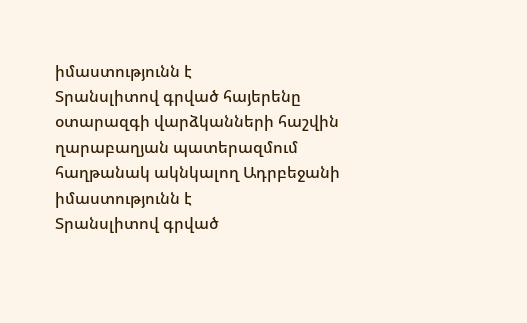իմաստությունն է
Տրանսլիտով գրված հայերենը օտարազգի վարձկանների հաշվին ղարաբաղյան պատերազմում հաղթանակ ակնկալող Ադրբեջանի իմաստությունն է
Տրանսլիտով գրված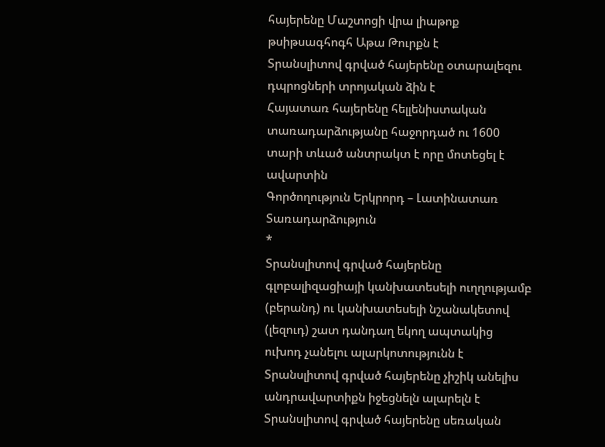հայերենը Մաշտոցի վրա լիաթոք թսիթսագհոգհ Աթա Թուրքն է
Տրանսլիտով գրված հայերենը օտարալեզու դպրոցների տրոյական ձին է
Հայատառ հայերենը հելլենիստական տառադարձությանը հաջորդած ու 1600 տարի տևած անտրակտ է որը մոտեցել է ավարտին
Գործողություն Երկրորդ – Լատինատառ Տառադարձություն
*
Տրանսլիտով գրված հայերենը գլոբալիզացիայի կանխատեսելի ուղղությամբ (բերանդ) ու կանխատեսելի նշանակետով (լեզուդ) շատ դանդաղ եկող ապտակից ուխոդ չանելու ալարկոտությունն է
Տրանսլիտով գրված հայերենը չիշիկ անելիս անդրավարտիքն իջեցնելն ալարելն է
Տրանսլիտով գրված հայերենը սեռական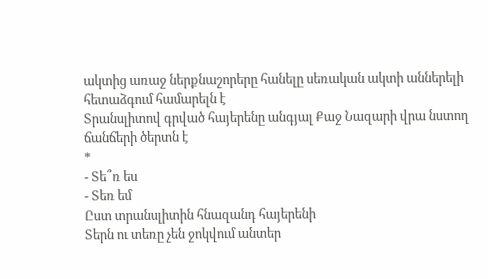ակտից առաջ ներքնաշորերը հանելը սեռական ակտի աններելի հետաձգում համարելն է
Տրանսլիտով գրված հայերենը անգյալ Քաջ Նազարի վրա նստող ճանճերի ծերտն է
*
- Տե՞ռ ես
- Տեռ եմ
Ըստ տրանսլիտին հնազանդ հայերենի
Տերն ու տեռը չեն ջոկվում անտեր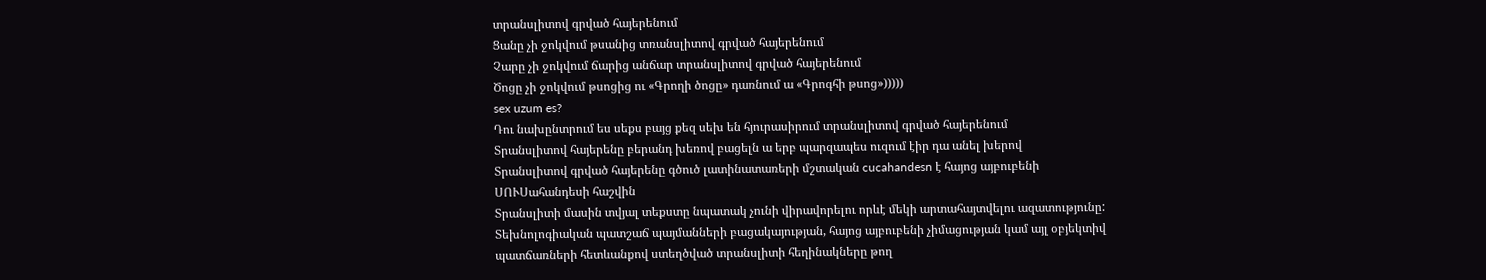տրանսլիտով գրված հայերենում
Ցանը չի ջոկվում թսանից տռանսլիտով գրված հայերենում
Չարը չի ջոկվում ճարից անճար տրանսլիտով գրված հայերենում
Ծոցը չի ջոկվում թսոցից ու «Գրողի ծոցը» դառնում ա «Գրոգհի թսոց»)))))
sex uzum es?
Դու նախընտրում ես սեքս բայց քեզ սեխ են հյուրասիրում տրանսլիտով գրված հայերենում
Տրանսլիտով հայերենը բերանդ խեռով բացելն ա երբ պարզապես ուզում էիր դա անել խերով
Տրանսլիտով գրված հայերենը գծուծ լատինատառերի մշտական cucahandesn է հայոց այբուբենի ՍՈՒՍահանդեսի հաշվին
Տրանսլիտի մասին տվյալ տեքստը նպատակ չունի վիրավորելու որևէ մեկի արտահայտվելու ազատությունը: Տեխնոլոգիական պատշաճ պայմանների բացակայության, հայոց այբուբենի չիմացության կամ այլ օբյեկտիվ պատճառների հետևանքով ստեղծված տրանսլիտի հեղինակները թող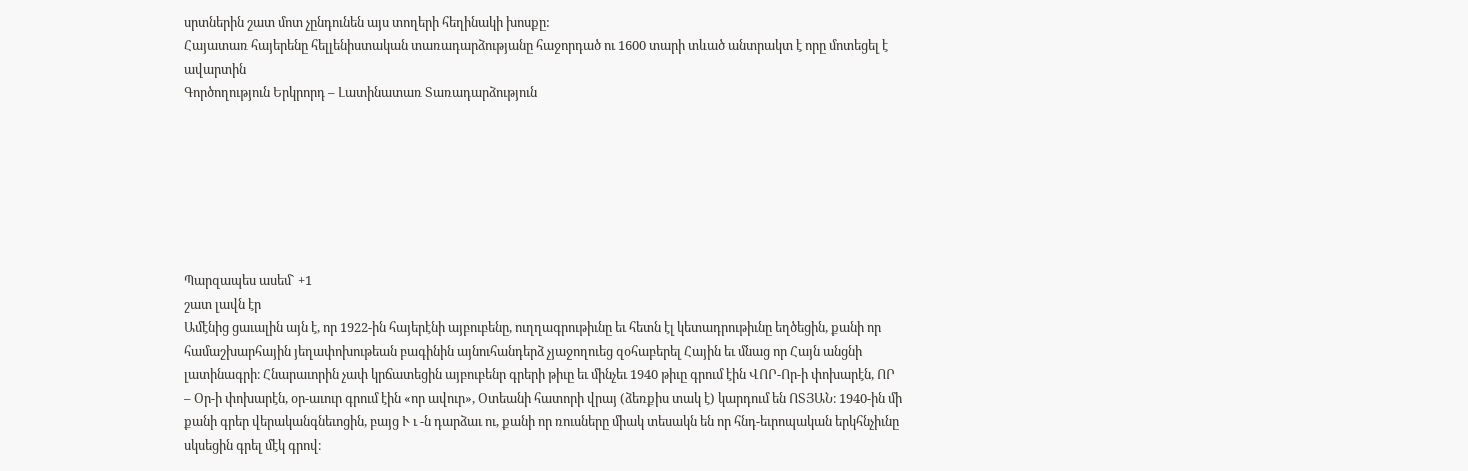սրտներին շատ մոտ չընդունեն այս տողերի հեղինակի խոսքը:
Հայատառ հայերենը հելլենիստական տառադարձությանը հաջորդած ու 1600 տարի տևած անտրակտ է որը մոտեցել է ավարտին
Գործողություն Երկրորդ – Լատինատառ Տառադարձություն







Պարզապես ասեմ` +1
շատ լավն էր
Ամէնից ցաւալին այն է, որ 1922-ին հայերէնի այբուբենը, ուղղագրութիւնը եւ հետն էլ կետադրութիւնը եղծեցին, քանի որ համաշխարհային յեղափոխութեան բագինին այնուհանդերձ չյաջողուեց զօհաբերել Հային եւ մնաց որ Հայն անցնի լատինագրի։ Հնարաւորին չափ կրճատեցին այբուբենր գրերի թիւը եւ մինչեւ 1940 թիւը գրում էին ՎՈՐ-Որ-ի փոխարէն, ՈՐ – Օր-ի փոխարէն, օր-աւուր գրում էին «որ ավուր», Օտեանի հատորի վրայ (ձեռքիս տակ է) կարդում են ՈՏՅԱՆ։ 1940-ին մի քանի գրեր վերականգնեւոցին, բայց Ւ ւ -ն դարձաւ ու, քանի որ ռուսները միակ տեսակն են որ հնդ-եւրոպական երկհնչիւնը սկսեցին գրել մէկ գրով։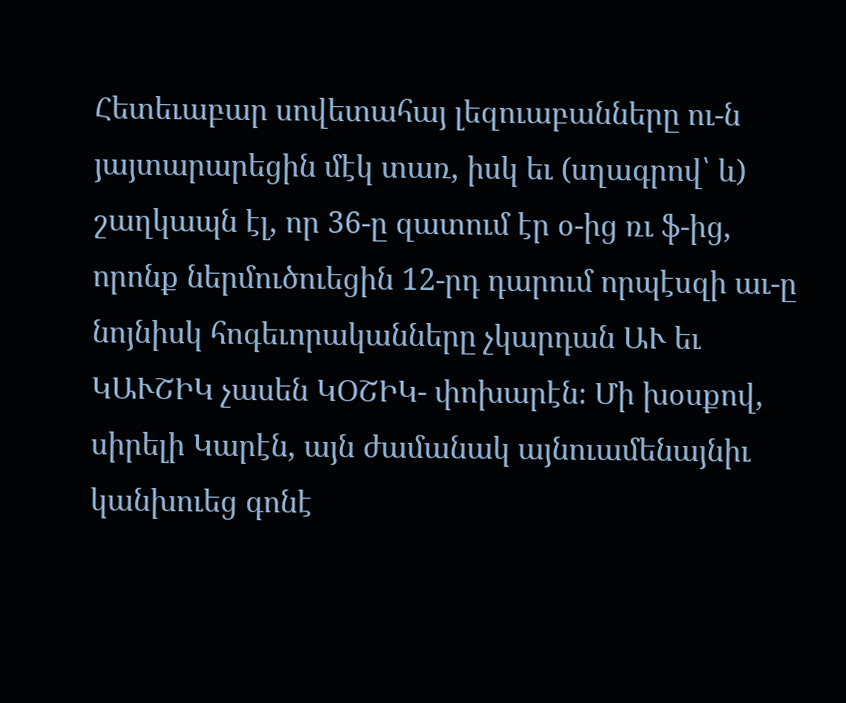Հետեւաբար սովետահայ լեզուաբանները ու-ն յայտարարեցին մէկ տառ, իսկ եւ (սղագրով՝ և) շաղկապն էլ, որ 36-ը զատում էր օ-ից ռւ ֆ-ից, որոնք ներմուծուեցին 12-րդ դարում որպէսզի աւ-ը նոյնիսկ հոգեւորականները չկարդան ԱՒ եւ ԿԱՒՇԻԿ չասեն ԿՕՇԻԿ- փոխարէն։ Մի խօսքով, սիրելի Կարէն, այն ժամանակ այնուամենայնիւ կանխուեց գոնէ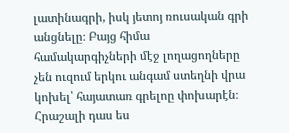լատինագրի, իսկ յետոյ ռուսական գրի անցնելը։ Բայց հիմա համակարգիչների մէջ լողացողները չեն ուզում երկու անգամ ստեղնի վրա կոխել՝ հայատառ գրելոը փոխարէն։
Հրաշալի դաս ես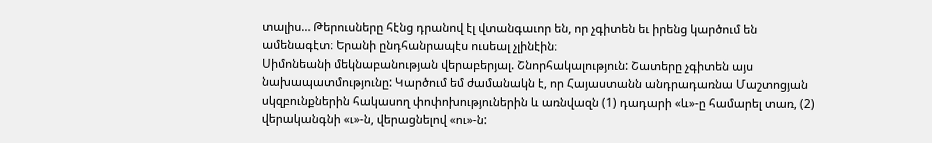տալիս… Թերուսները հէնց դրանով էլ վտանգաւոր են, որ չգիտեն եւ իրենց կարծում են ամենագէտ։ Երանի ընդհանրապէս ուսեալ չլինէին։
Սիմոնեանի մեկնաբանության վերաբերյալ. Շնորհակալություն: Շատերը չգիտեն այս նախապատմությունը: Կարծում եմ ժամանակն է, որ Հայաստանն անդրադառնա Մաշտոցյան սկզբունքներին հակասող փոփոխություներին և առնվազն (1) դադարի «և»-ը համարել տառ, (2) վերականգնի «ւ»-ն, վերացնելով «ու»-ն: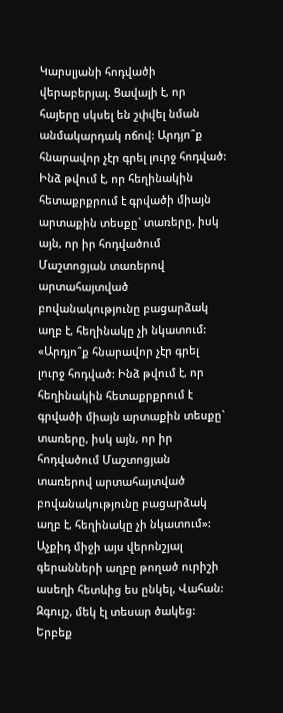Կարսլյանի հոդվածի վերաբերյալ. Ցավալի է, որ հայերը սկսել են շփվել նման անմակարդակ ոճով: Արդյո՞ք հնարավոր չէր գրել լուրջ հոդված: Ինձ թվում է, որ հեղինակին հետաքրքրում է գրվածի միայն արտաքին տեսքը` տառերը, իսկ այն, որ իր հոդվածում Մաշտոցյան տառերով արտահայտված բովանակությունը բացարձակ աղբ է, հեղինակը չի նկատում:
«Արդյո՞ք հնարավոր չէր գրել լուրջ հոդված: Ինձ թվում է, որ հեղինակին հետաքրքրում է գրվածի միայն արտաքին տեսքը` տառերը, իսկ այն, որ իր հոդվածում Մաշտոցյան տառերով արտահայտված բովանակությունը բացարձակ աղբ է, հեղինակը չի նկատում»:
Աչքիդ միջի այս վերոնշյալ գերանների աղբը թողած ուրիշի ասեղի հետևից ես ընկել, Վահան: Զգույշ, մեկ էլ տեսար ծակեց: Երբեք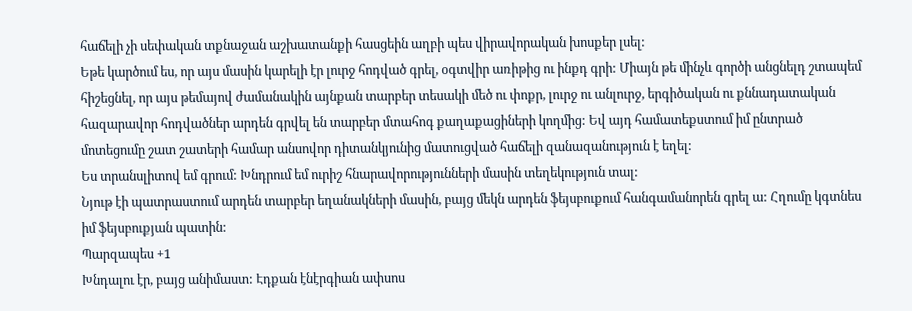հաճելի չի սեփական տքնաջան աշխատանքի հասցեին աղբի պես վիրավորական խոսքեր լսել:
Եթե կարծում ես, որ այս մասին կարելի էր լուրջ հոդված գրել, օգտվիր առիթից ու ինքդ գրի: Միայն թե մինչև գործի անցնելդ շտապեմ հիշեցնել, որ այս թեմայով ժամանակին այնքան տարբեր տեսակի մեծ ու փոքր, լուրջ ու անլուրջ, երգիծական ու քննադատական հազարավոր հոդվածներ արդեն գրվել են տարբեր մտահոգ քաղաքացիների կողմից: Եվ այդ համատեքստում իմ ընտրած մոտեցումը շատ շատերի համար անսովոր դիտանկյունից մատուցված հաճելի զանազանություն է եղել:
Ես տրանսլիտով եմ գրում: Խնդրում եմ ուրիշ հնարավորությունների մասին տեղեկություն տալ:
Նյութ էի պատրաստում արդեն տարբեր եղանակների մասին, բայց մեկն արդեն ֆեյսբուքում հանգամանորեն գրել ա: Հղումը կգտնես իմ ֆեյսբուքյան պատին:
Պարզապես +1
Խնդալու էր, բայց անիմաստ: Էդքան էնէրգիան ափսոս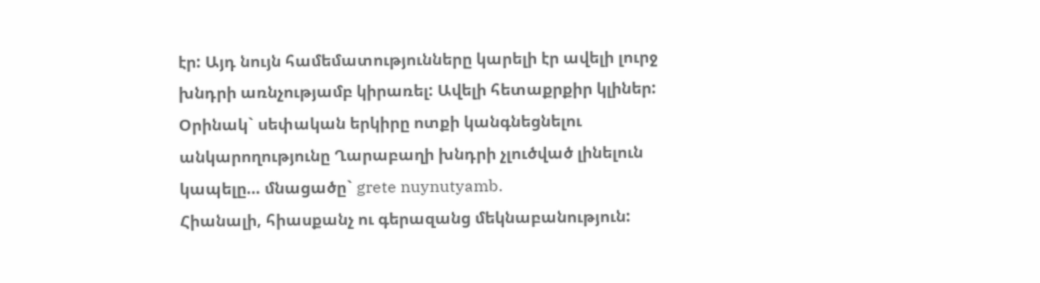էր: Այդ նույն համեմատությունները կարելի էր ավելի լուրջ խնդրի առնչությամբ կիրառել: Ավելի հետաքրքիր կլիներ: Օրինակ` սեփական երկիրը ոտքի կանգնեցնելու անկարողությունը Ղարաբաղի խնդրի չլուծված լինելուն կապելը… մնացածը` grete nuynutyamb.
Հիանալի, հիասքանչ ու գերազանց մեկնաբանություն: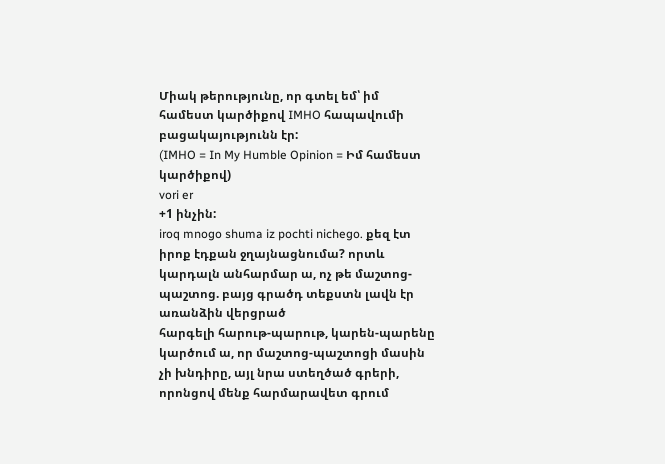Միակ թերությունը, որ գտել եմ՝ իմ համեստ կարծիքով IMHO հապավումի բացակայությունն էր:
(IMHO = In My Humble Opinion = Իմ համեստ կարծիքով)
vori er
+1 ինչին:
iroq mnogo shuma iz pochti nichego. քեզ էտ իրոք էդքան ջղայնացնումա? որտև կարդալն անհարմար ա, ոչ թե մաշտոց-պաշտոց. բայց գրածդ տեքստն լավն էր առանձին վերցրած
հարգելի հարութ-պարութ, կարեն-պարենը կարծում ա, որ մաշտոց-պաշտոցի մասին չի խնդիրը, այլ նրա ստեղծած գրերի, որոնցով մենք հարմարավետ գրում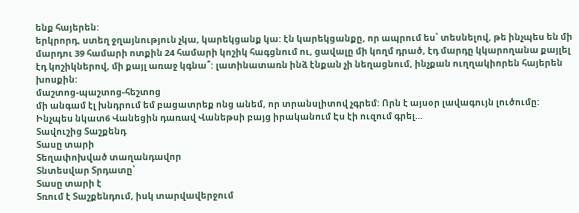ենք հայերեն:
երկրորդ, ստեղ ջղայնություն չկա, կարեկցանք կա: էն կարեկցանքը, որ ապրում ես՝ տեսնելով, թե ինչպես են մի մարդու 39 համարի ոտքին 24 համարի կոշիկ հագցնում ու, ցավալը մի կողմ դրած, էդ մարդը կկարողանա քայլել էդ կոշիկներով, մի քայլ առաջ կգնա՞: լատինատառն ինձ էնքան չի նեղացնում, ինչքան ուղղակիորեն հայերեն խոսքին:
մաշտոց-պաշտոց-հեշտոց
մի անգամ էլ խնդրում եմ բացատրեք ոնց անեմ, որ տրանսլիտով չգրեմ: Որն է այսօր լավագույն լուծումը:
Ինչպես նկատ6 Վանեցին դառավ Վանեթսի բայց իրականում Էս էի ուզում գրել…
Տավուշից Տաշքենդ
Տասը տարի
Տեղափոխված տաղանդավոր
Տնտեսվար Տրդատը՝
Տասը տարի է
Տռում է Տաշքենդում, իսկ տարվավերջում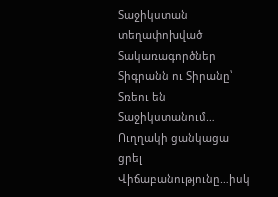Տաջիկստան տեղափոխված
Տակառագործներ Տիգրանն ու Տիրանը՝
Տռեու են Տաջիկստանում…
Ուղղակի ցանկացա ցրել Վիճաբանությունը…իսկ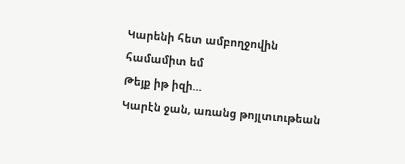Կարենի հետ ամբողջովին համամիտ եմ
Թեյք իթ իզի…
Կարէն ջան, առանց թոյլտւութեան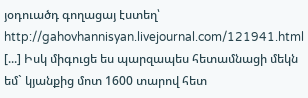յօդուածդ գողացայ էստեղ՝
http://gahovhannisyan.livejournal.com/121941.html
[...] Իսկ միգուցե ես պարզապես հետամնացի մեկն եմ` կյանքից մոտ 1600 տարով հետ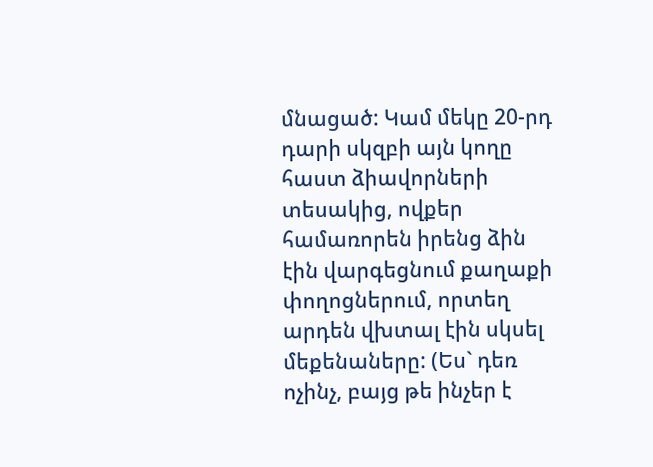մնացած: Կամ մեկը 20-րդ դարի սկզբի այն կողը հաստ ձիավորների տեսակից, ովքեր համառորեն իրենց ձին էին վարգեցնում քաղաքի փողոցներում, որտեղ արդեն վխտալ էին սկսել մեքենաները: (Ես` դեռ ոչինչ, բայց թե ինչեր է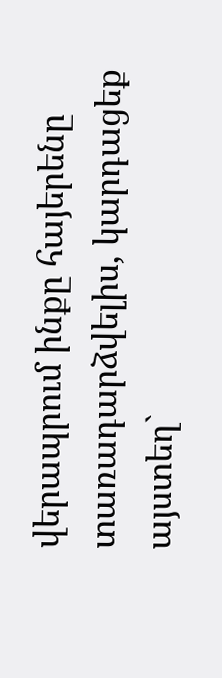վերապրում ինքը հայերենը տառադարձվելիս, կարդացեք այստեղ`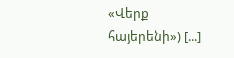«Վերք հայերենի») [...]